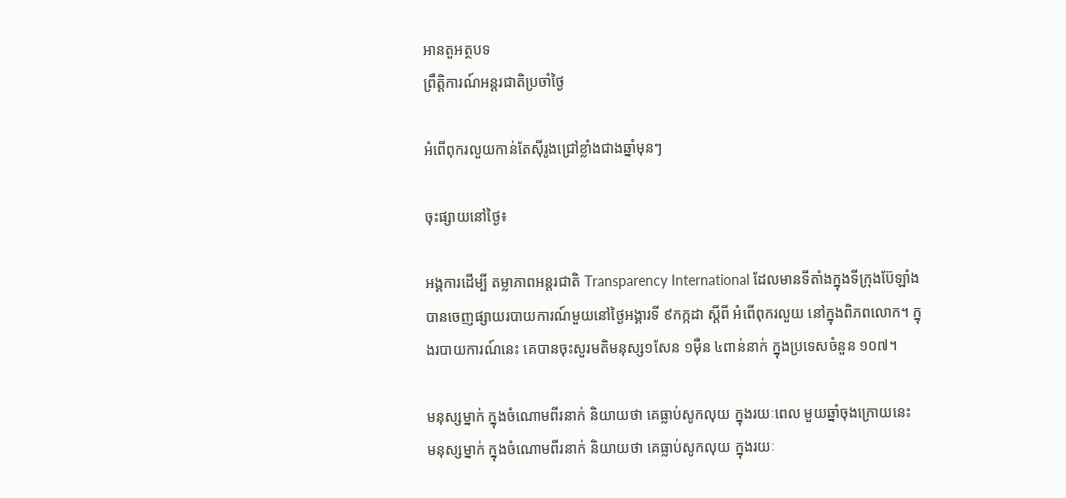អានតួអត្ថបទ
ព្រឹត្តិការណ៍អន្តរជាតិប្រចាំថ្ងៃ

អំពើពុករលួយកាន់តែស៊ីរូងជ្រៅខ្លាំងជាងឆ្នាំមុនៗ

ចុះផ្សាយនៅថ្ងៃ៖

អង្គការដើម្បី តម្លាភាពអន្តរជាតិ Transparency International ដែលមានទីតាំងក្នុងទីក្រុងប៊ែឡាំង បានចេញផ្សាយរបាយការណ៍មួយនៅថ្ងៃអង្គារទី ៩កក្កដា ស្តីពី អំពើពុករលួយ នៅក្នុងពិភពលោក។ ក្នុងរបាយការណ៍នេះ គេបានចុះសួរមតិមនុស្ស១សែន ១ម៉ឺន ៤ពាន់នាក់ ក្នុងប្រទេសចំនួន ១០៧។

មនុស្សម្នាក់ ក្នុងចំណោមពីរនាក់ និយាយថា គេធ្លាប់សូកលុយ ក្នុងរយៈពេល មួយឆ្នាំចុងក្រោយនេះ
មនុស្សម្នាក់ ក្នុងចំណោមពីរនាក់ និយាយថា គេធ្លាប់សូកលុយ ក្នុងរយៈ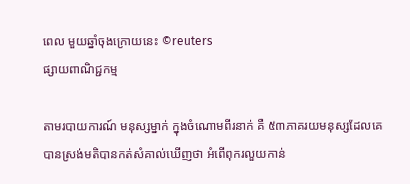ពេល មួយឆ្នាំចុងក្រោយនេះ ©reuters
ផ្សាយពាណិជ្ជកម្ម

តាមរបាយការណ៍ មនុស្សម្នាក់ ក្នុងចំណោមពីរនាក់ គឺ ៥៣ភាគរយមនុស្សដែលគេបានស្រង់មតិបានកត់សំគាល់ឃើញថា អំពើពុករលួយកាន់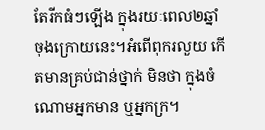តែរីកធំៗឡើង ក្នុងរយៈពេល២ឆ្នាំចុងក្រោយនេះ។អំពើពុករលួយ កើតមានគ្រប់ជាន់ថ្នាក់ មិនថា ក្នុងចំណោមអ្នកមាន ឬអ្នកក្រ។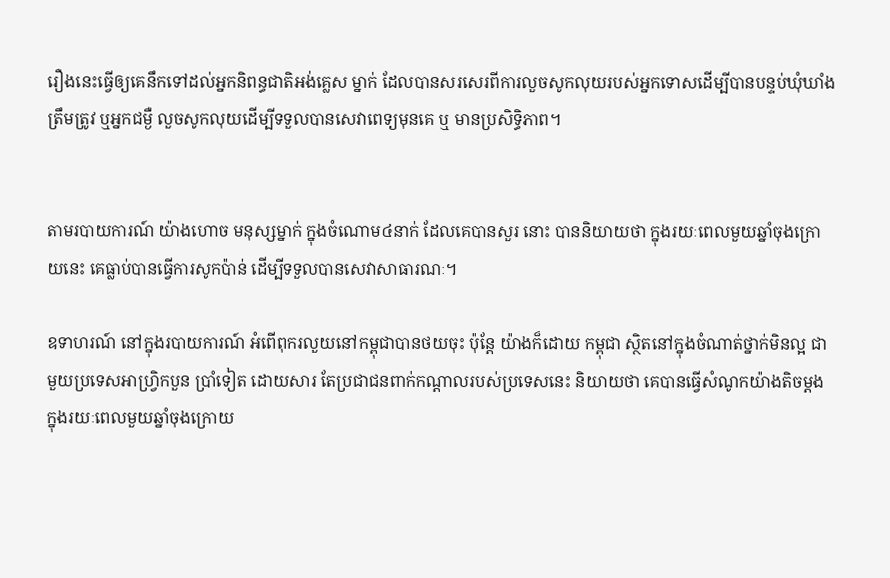រឿងនេះធ្វើឲ្យគេនឹកទៅដល់អ្នកនិពន្ធជាតិអង់គ្លេស ម្នាក់ ដែលបានសរសេរពីការលួចសូកលុយរបស់អ្នកទោសដើម្បីបានបន្ទប់ឃុំឃាំង ត្រឹមត្រូវ ឬអ្នកជម្ងឺ លួចសូកលុយដើម្បីទទួលបានសេវាពេទ្យមុនគេ ឬ មានប្រសិទ្ធិភាព។


តាមរបាយការណ៍ យ៉ាងហោច មនុស្សម្នាក់ ក្នុងចំណោម៤នាក់ ដែលគេបានសួរ នោះ បាននិយាយថា ក្នុងរយៈពេលមួយឆ្នាំចុងក្រោយនេះ គេធ្លាប់បានធ្វើការសូកប៉ាន់ ដើម្បីទទួលបានសេវាសាធារណៈ។

ឧទាហរណ៍ នៅក្នុងរបាយការណ៍ អំពើពុករលួយនៅកម្ពុជាបានថយចុះ ប៉ុន្តែ យ៉ាងក៏ដោយ កម្ពុជា ស្ថិតនៅក្នុងចំណាត់ថ្នាក់មិនល្អ ជាមួយប្រទេសអាហ្វ្រិកបួន ប្រាំទៀត ដោយសារ តែប្រជាជនពាក់កណ្តាលរបស់ប្រទេសនេះ និយាយថា គេបានធ្វើសំណូកយ៉ាងតិចម្តង ក្នុងរយៈពេលមួយឆ្នាំចុងក្រោយ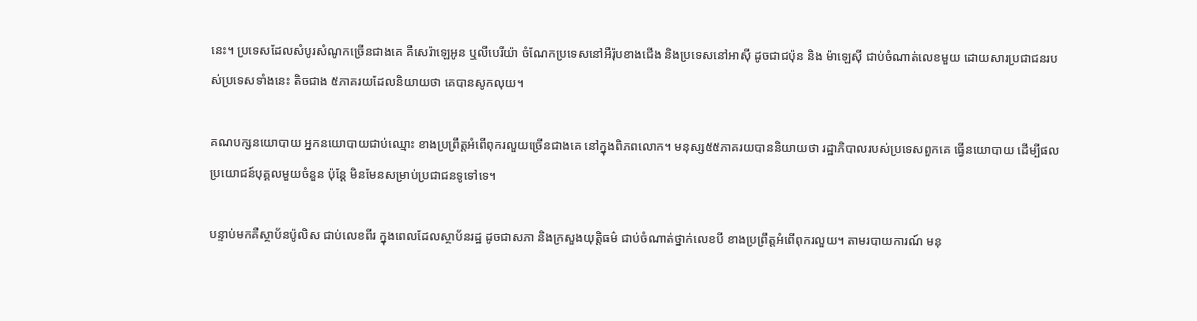នេះ។ ប្រទេសដែលសំបូរសំណូកច្រើនជាងគេ គឺសេរ៉ាឡេអូន ឬលីបេរីយ៉ា ចំណែកប្រទេសនៅអឺរ៉ុបខាងជើង និងប្រទេសនៅអាស៊ី ដូចជាជប៉ុន និង ម៉ាឡេស៊ី ជាប់ចំណាត់លេខមួយ ដោយសារប្រជាជនរបស់ប្រទេសទាំងនេះ តិចជាង ៥ភាគរយដែលនិយាយថា គេបានសូកលុយ។

គណបក្សនយោបាយ អ្នកនយោបាយជាប់ឈ្មោះ ខាងប្រព្រឹត្តអំពើពុករលួយច្រើនជាងគេ នៅក្នុងពិភពលោក។ មនុស្ស៥៥ភាគរយបាននិយាយថា រដ្ឋាភិបាលរបស់ប្រទេសពួកគេ ធ្វើនយោបាយ ដើម្បីផលប្រយោជន៍បុគ្គលមួយចំនួន ប៉ុន្តែ មិនមែនសម្រាប់ប្រជាជនទូទៅទេ។

បន្ទាប់មកគឺស្ថាប័នប៉ូលិស ជាប់លេខពីរ ក្នុងពេលដែលស្ថាប័នរដ្ឋ ដូចជាសភា និងក្រសួងយុត្តិធម៌ ជាប់ចំណាត់ថ្នាក់លេខបី ខាងប្រព្រឹត្តអំពើពុករលួយ។ តាមរបាយការណ៍ មនុ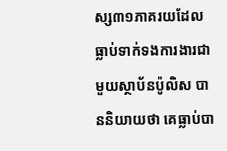ស្ស៣១ភាគរយដែលធ្លាប់ទាក់ទងការងារជាមួយស្ថាប័នប៉ូលិស បាននិយាយថា គេធ្លាប់បា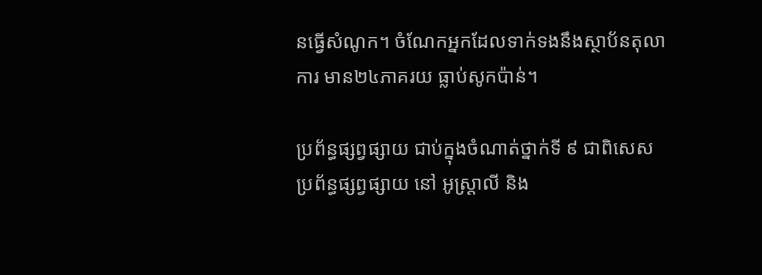នធ្វើសំណូក។ ចំណែកអ្នកដែលទាក់ទងនឹងស្ថាប័នតុលាការ មាន២៤ភាគរយ ធ្លាប់សូកប៉ាន់។

ប្រព័ន្ធផ្សព្វផ្សាយ ជាប់ក្នុងចំណាត់ថ្នាក់ទី ៩ ជាពិសេស ប្រព័ន្ធផ្សព្វផ្សាយ នៅ អូស្រ្តាលី និង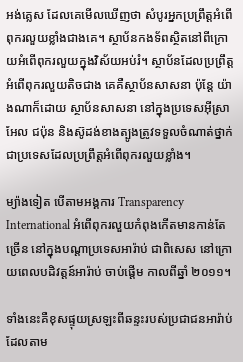អង់គ្លេស ដែលគេមើលឃើញថា សំបូរអ្នកប្រព្រឹត្តអំពើពុករលួយខ្លាំងជាងគេ។ ស្ថាប័នកងទ័ពស្ថិតនៅពីក្រោយអំពើពុករលួយក្នុងវិស័យអប់រំ។ ស្ថាប័នដែលប្រព្រឹត្តអំពើពុករលួយតិចជាង គេគឺស្ថាប័នសាសនា ប៉ុន្តែ យ៉ាងណាក៏ដោយ ស្ថាប័នសាសនា នៅក្នុងប្រទេសអ៊ីស្រាអែល ជប៉ុន និងស៊ូដង់ខាងត្បូងត្រូវទទួលចំណាត់ថ្នាក់ជាប្រទេសដែលប្រព្រឹត្តអំពើពុករលួយខ្លាំង។

ម្យ៉ាងទៀត បើតាមអង្គការ Transparency International អំពើពុករលួយកំពុងកើតមានកាន់តែច្រើន នៅក្នុងបណ្តាប្រទេសអារ៉ាប់ ជាពិសេស នៅក្រោយពេលបដិវត្តន៍អារ៉ាប់ ចាប់ផ្តើម កាលពីឆ្នាំ ២០១១។

ទាំងនេះគឺខុសផ្ទុយស្រឡះពីឆន្ទះរបស់ប្រជាជនអារ៉ាប់ ដែលតាម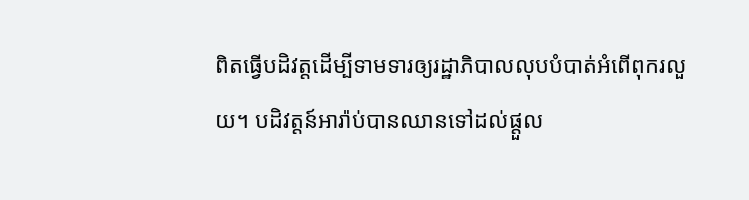ពិតធ្វើបដិវត្តដើម្បីទាមទារឲ្យរដ្ឋាភិបាលលុបបំបាត់អំពើពុករលួយ។ បដិវត្តន៍អារ៉ាប់បានឈានទៅដល់ផ្តួល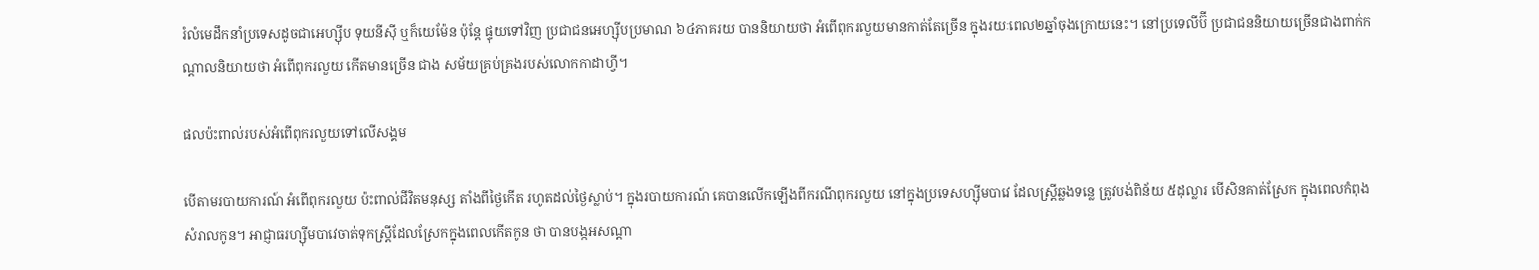រំលំមេដឹកនាំប្រទេសដូចជាអេហ្ស៊ីប ទុយនីស៊ី ឬក៏យេម៉ែន ប៉ុន្តែ ផ្ទុយទៅវិញ ប្រជាជនអេហ្ស៊ីបប្រមាណ ៦៤ភាគរយ បាននិយាយថា អំពើពុករលួយមានកាត់តែច្រើន ក្នុងរយៈពេល២ឆ្នាំចុងក្រោយនេះ។ នៅប្រទេលីប៊ី ប្រជាជននិយាយច្រើនជាងពាក់កណ្តាលនិយាយថា អំពើពុករលួយ កើតមានច្រើន ជាង សម័យគ្រប់គ្រងរបស់លោកកាដាហ្វី។

ផលប៉ះពាល់របស់អំពើពុករលួយទៅលើសង្គម

បើតាមរបាយការណ៍ អំពើពុករលួយ ប៉ះពាល់ជីវិតមនុស្ស តាំងពីថ្ងៃកើត រហូតដល់ថ្ងៃស្លាប់។ ក្នុងរបាយការណ៍ គេបានលើកឡើងពីករណីពុករលួយ នៅក្នុងប្រទេសហ្ស៊ីមបាវេ ដែលស្រ្តីឆ្លងទន្លេ ត្រូវបង់ពិន័យ ៥ដុល្លារ បើសិនគាត់ស្រែក ក្នុងពេលកំពុងសំរាលកូន។ អាជ្ញាធរហ្ស៊ីមបាវេចាត់ទុកស្រ្តីដែលស្រែកក្នុងពេលកើតកូន ថា បានបង្កអសណ្តា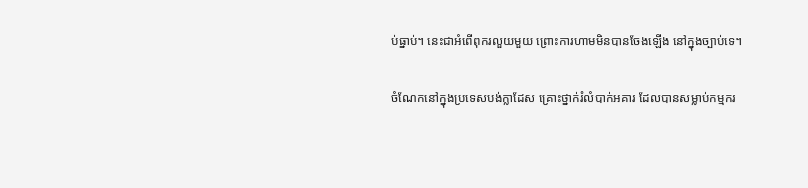ប់ធ្នាប់។ នេះជាអំពើពុករលួយមួយ ព្រោះការហាមមិនបានចែងឡើង នៅក្នុងច្បាប់ទេ។

ចំណែកនៅក្នុងប្រទេសបង់ក្លាដែស គ្រោះថ្នាក់រំលំបាក់អគារ ដែលបានសម្លាប់កម្មករ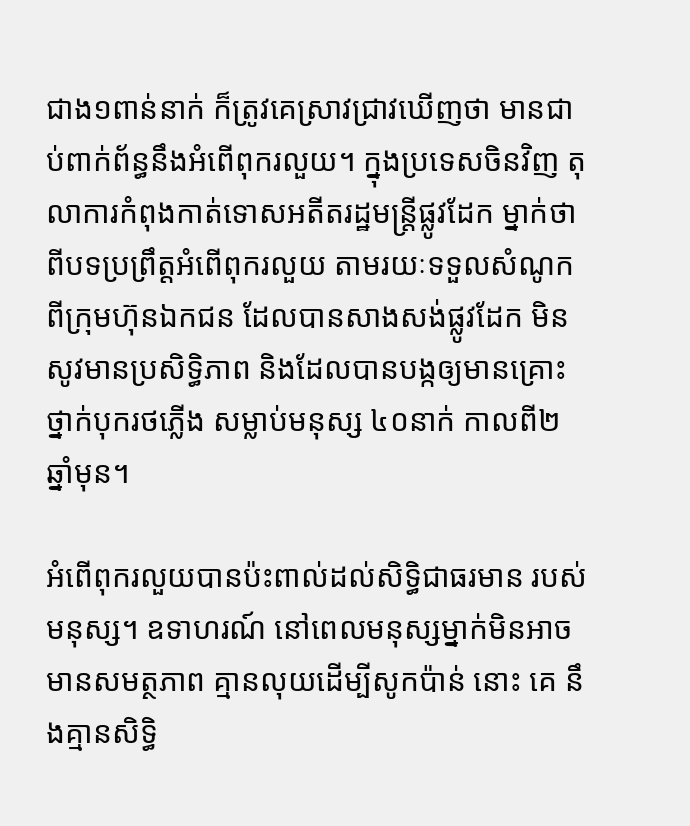ជាង១ពាន់នាក់ ក៏ត្រូវគេស្រាវជ្រាវឃើញថា មានជាប់ពាក់ព័ន្ធនឹងអំពើពុករលួយ។ ក្នុងប្រទេសចិនវិញ តុលាការកំពុងកាត់ទោសអតីតរដ្ឋមន្រ្តីផ្លូវដែក ម្នាក់ថា ពីបទប្រព្រឹត្តអំពើពុករលួយ តាមរយៈទទួលសំណូកពីក្រុមហ៊ុនឯកជន ដែលបានសាងសង់ផ្លូវដែក មិនសូវមានប្រសិទ្ធិភាព និងដែលបានបង្កឲ្យមានគ្រោះថ្នាក់បុករថភ្លើង សម្លាប់មនុស្ស ៤០នាក់ កាលពី២ ឆ្នាំមុន។

អំពើពុករលួយបានប៉ះពាល់ដល់សិទ្ធិជាធរមាន របស់មនុស្ស។ ឧទាហរណ៍ នៅពេលមនុស្សម្នាក់មិនអាចមានសមត្ថភាព គ្មានលុយដើម្បីសូកប៉ាន់ នោះ គេ នឹងគ្មានសិទ្ធិ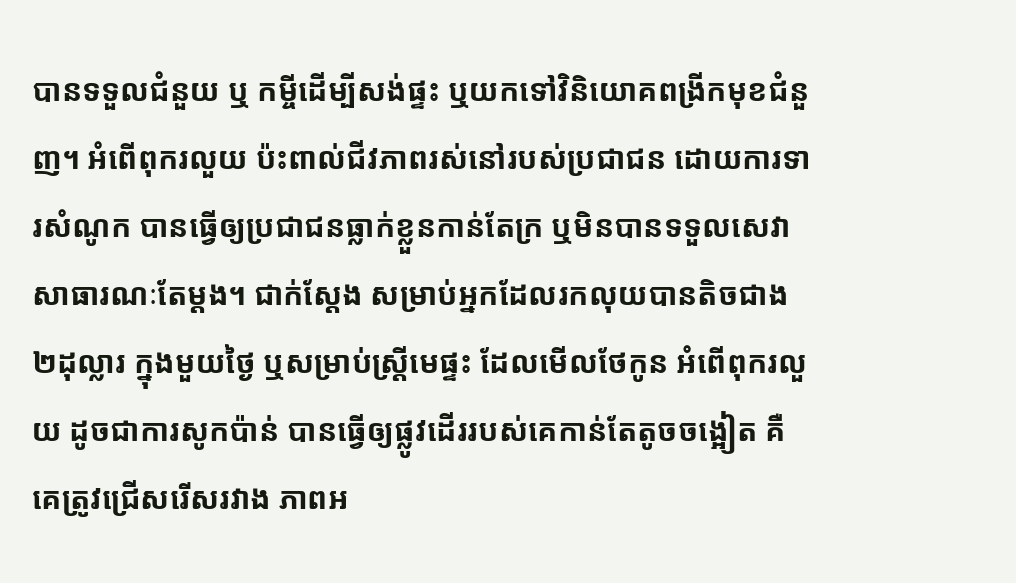បានទទួលជំនួយ ឬ កម្ចីដើម្បីសង់ផ្ទះ ឬយកទៅវិនិយោគពង្រីកមុខជំនួញ។ អំពើពុករលួយ ប៉ះពាល់ជីវភាពរស់នៅរបស់ប្រជាជន ដោយការទារសំណូក បានធ្វើឲ្យប្រជាជនធ្លាក់ខ្លួនកាន់តែក្រ ឬមិនបានទទួលសេវាសាធារណៈតែម្តង។ ជាក់ស្តែង សម្រាប់អ្នកដែលរកលុយបានតិចជាង ២ដុល្លារ ក្នុងមួយថ្ងៃ ឬសម្រាប់ស្រ្តីមេផ្ទះ ដែលមើលថែកូន អំពើពុករលួយ ដូចជាការសូកប៉ាន់ បានធ្វើឲ្យផ្លូវដើររបស់គេកាន់តែតូចចង្អៀត គឺគេត្រូវជ្រើសរើសរវាង ភាពអ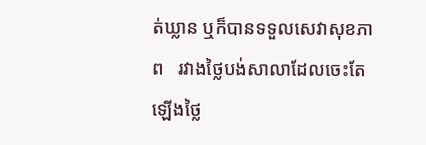ត់ឃ្លាន ឬក៏បានទទួលសេវាសុខភាព   រវាងថ្លៃបង់សាលាដែលចេះតែឡើងថ្លៃ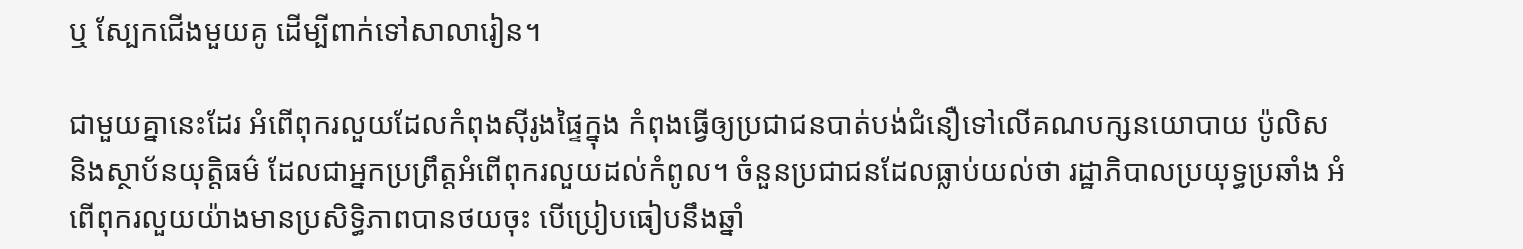ឬ ស្បែកជើងមួយគូ ដើម្បីពាក់ទៅសាលារៀន។

ជាមួយគ្នានេះដែរ អំពើពុករលួយដែលកំពុងស៊ីរូងផ្ទៃក្នុង កំពុងធ្វើឲ្យប្រជាជនបាត់បង់ជំនឿទៅលើគណបក្សនយោបាយ ប៉ូលិស និងស្ថាប័នយុត្តិធម៌ ដែលជាអ្នកប្រព្រឹត្តអំពើពុករលួយដល់កំពូល។ ចំនួនប្រជាជនដែលធ្លាប់យល់ថា រដ្ឋាភិបាលប្រយុទ្ធប្រឆាំង អំពើពុករលួយយ៉ាងមានប្រសិទ្ធិភាពបានថយចុះ បើប្រៀបធៀបនឹងឆ្នាំ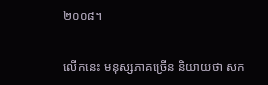២០០៨។

លើកនេះ មនុស្សភាគច្រើន និយាយថា សក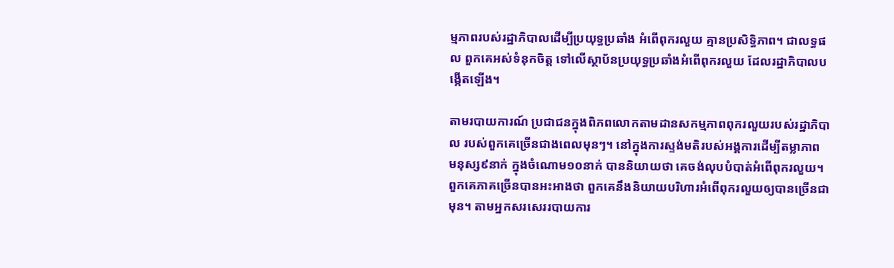ម្មភាពរបស់រដ្ឋាភិបាលដើម្បីប្រយុទ្ធប្រឆាំង អំពើពុករលួយ គ្មានប្រសិទ្ធិភាព។ ជាលទ្ធផល ពួកគេអស់ទំនុកចិត្ត ទៅលើស្ថាប័នប្រយុទ្ធប្រឆាំងអំពើពុករលួយ ដែលរដ្ឋាភិបាលបង្កើតឡើង។

តាមរបាយការណ៍ ប្រជាជនក្នុងពិភពលោកតាមដានសកម្មភាពពុករលួយរបស់រដ្ឋាភិបាល របស់ពួកគេច្រើនជាងពេលមុនៗ។ នៅក្នុងការស្ទង់មតិរបស់អង្គការដើម្បីតម្លាភាព មនុស្ស៩នាក់ ក្នុងចំណោម១០នាក់ បាននិយាយថា គេចង់លុបបំបាត់អំពើពុករលួយ។ ពួកគេភាគច្រើនបានអះអាងថា ពួកគេនឹងនិយាយបរិហារអំពើពុករលួយឲ្យបានច្រើនជាមុន។ តាមអ្នកសរសេររបាយការ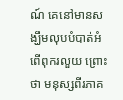ណ៍ គេនៅមានសង្ឃឹមលុបបំបាត់អំពើពុករលួយ ព្រោះថា មនុស្សពីរភាគ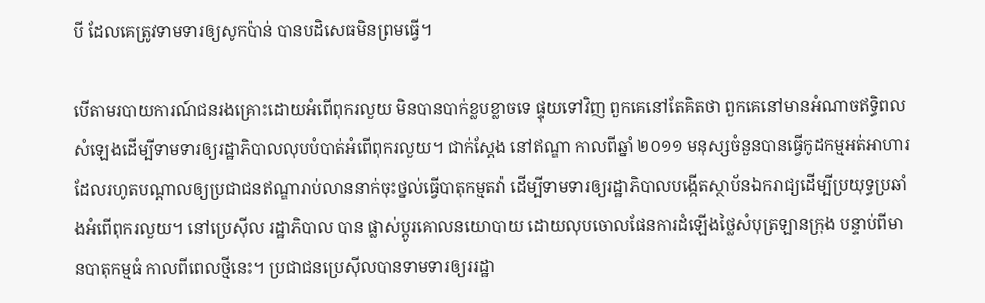បី ដែលគេត្រូវទាមទារឲ្យសូកប៉ាន់ បានបដិសេធមិនព្រមធ្វើ។

បើតាមរបាយការណ៍ជនរងគ្រោះដោយអំពើពុករលួយ មិនបានបាក់ខ្លបខ្លាចទេ ផ្ទុយទៅវិញ ពួកគេនៅតែគិតថា ពួកគេនៅមានអំណាចឥទ្ធិពលសំឡេងដើម្បីទាមទារឲ្យរដ្ឋាភិបាលលុបបំបាត់អំពើពុករលួយ។ ជាក់ស្តែង នៅឥណ្ឌា កាលពីឆ្នាំ ២០១១ មនុស្សចំនួនបានធ្វើកូដកម្មអត់អាហារ ដែលរហូតបណ្តាលឲ្យប្រជាជនឥណ្ឌារាប់លាននាក់ចុះថ្នល់ធ្វើបាតុកម្មតវ៉ា ដើម្បីទាមទារឲ្យរដ្ឋាភិបាលបង្កើតស្ថាប័នឯករាជ្យដើម្បីប្រយុទ្ធប្រឆាំងអំពើពុករលួយ។ នៅប្រេស៊ីល រដ្ឋាភិបាល បាន ផ្លាស់ប្តូរគោលនយោបាយ ដោយលុបចោលផែនការដំឡើងថ្លៃសំបុត្រឡានក្រុង បន្ទាប់ពីមានបាតុកម្មធំ កាលពីពេលថ្មីនេះ។ ប្រជាជនប្រេស៊ីលបានទាមទារឲ្យររដ្ឋា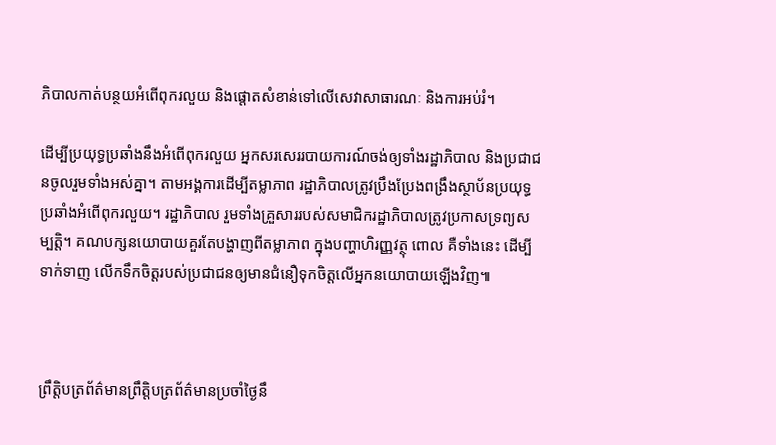ភិបាលកាត់បន្ថយអំពើពុករលួយ និងផ្តោតសំខាន់ទៅលើសេវាសាធារណៈ និងការអប់រំ។

ដើម្បីប្រយុទ្ធប្រឆាំងនឹងអំពើពុករលួយ អ្នកសរសេររបាយការណ៍ចង់ឲ្យទាំងរដ្ឋាភិបាល និងប្រជាជនចូលរួមទាំងអស់គ្នា។ តាមអង្គការដើម្បីតម្លាភាព រដ្ឋាភិបាលត្រូវប្រឹងប្រែងពង្រឹងស្ថាប័នប្រយុទ្ធប្រឆាំងអំពើពុករលួយ។ រដ្ឋាភិបាល រួមទាំងគ្រួសាររបស់សមាជិករដ្ឋាភិបាលត្រូវប្រកាសទ្រព្យសម្បត្តិ។ គណបក្សនយោបាយគួរតែបង្ហាញពីតម្លាភាព ក្នុងបញ្ហាហិរញ្ញវត្ថុ ពោល គឺទាំងនេះ ដើម្បីទាក់ទាញ លើកទឹកចិត្តរបស់ប្រជាជនឲ្យមានជំនឿទុកចិត្តលើអ្នកនយោបាយឡើងវិញ៕



ព្រឹត្តិបត្រព័ត៌មានព្រឹត្តិបត្រព័ត៌មានប្រចាំថ្ងៃនឹ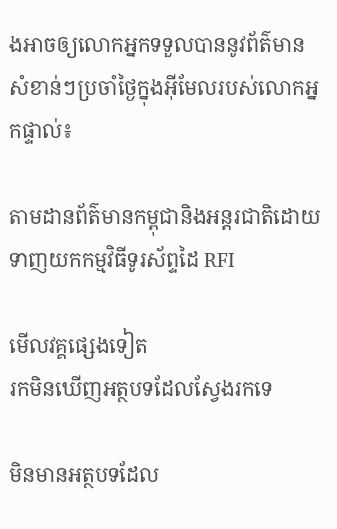ងអាចឲ្យលោកអ្នកទទួលបាននូវព័ត៌មានសំខាន់ៗប្រចាំថ្ងៃក្នុងអ៊ីមែលរបស់លោកអ្នកផ្ទាល់៖

តាមដានព័ត៌មានកម្ពុជានិងអន្តរជាតិដោយទាញយកកម្មវិធីទូរស័ព្ទដៃ RFI

មើលវគ្គផ្សេងទៀត
រកមិនឃើញអត្ថបទដែលស្វែងរកទេ

មិនមានអត្ថបទដែល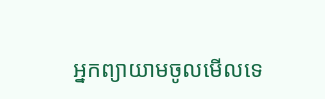អ្នកព្យាយាមចូលមើលទេ